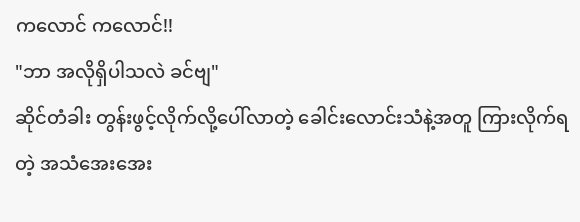ကလောင် ကလောင်!!
"ဘာ အလိုရှိပါသလဲ ခင်ဗျ"
ဆိုင်တံခါး တွန်းဖွင့်လိုက်လို့ပေါ်လာတဲ့ ခေါင်းလောင်းသံနဲ့အတူ ကြားလိုက်ရတဲ့ အသံအေးအေး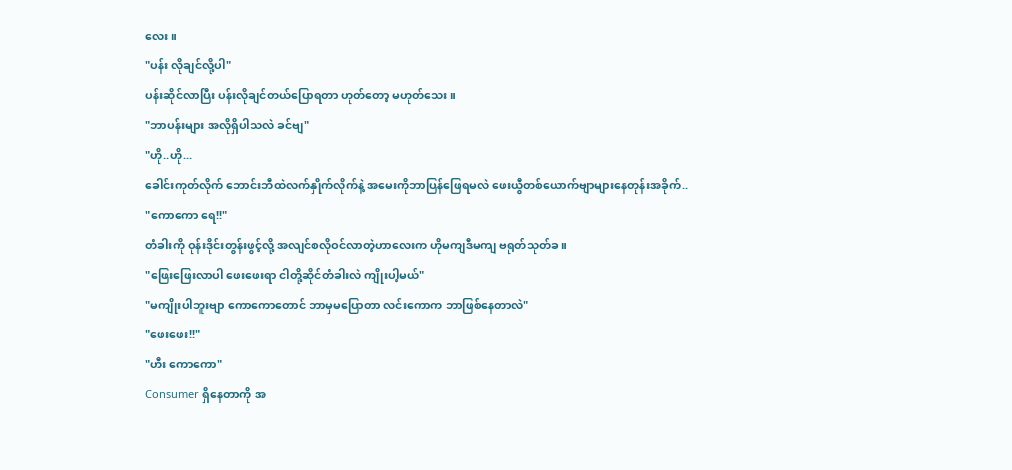လေး။
"ပန်း လိုချင်လို့ပါ"
ပန်းဆိုင်လာပြီး ပန်းလိုချင်တယ်ပြောရတာ ဟုတ်တော့ မဟုတ်သေး။
"ဘာပန်းများ အလိုရှိပါသလဲ ခင်ဗျ"
"ဟို..ဟို...
ခေါင်းကုတ်လိုက် ဘောင်းဘီထဲလက်နှိုက်လိုက်နဲ့ အမေးကိုဘာပြန်ဖြေရမလဲ ဖေးယွီတစ်ယောက်ဗျာများနေတုန်းအခိုက်..
"ကောကော ရေ!!"
တံခါးကို ဝုန်းဒိုင်းတွန်းဖွင့်လို့ အလျင်စလိုဝင်လာတဲ့ဟာလေးက ဟိုမကျဒီမကျ ဗရုတ်သုတ်ခ။
"ဖြေးဖြေးလာပါ ဖေးဖေးရာ ငါတို့ဆိုင်တံခါးလဲ ကျိုးပါ့မယ်"
"မကျိုးပါဘူးဗျာ ကောကောတောင် ဘာမှမပြောတာ လင်းကောက ဘာဖြစ်နေတာလဲ"
"ဖေးဖေး!!"
"ဟီး ကောကော"
Consumer ရှိနေတာကို အ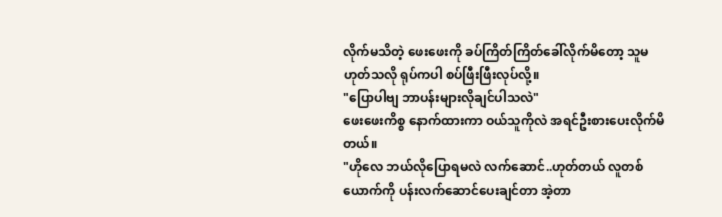လိုက်မသိတဲ့ ဖေးဖေးကို ခပ်ကြိတ်ကြိတ်ခေါ်လိုက်မိတော့ သူမဟုတ်သလို ရုပ်ကပါ စပ်ဖြီးဖြီးလုပ်လို့။
"ပြောပါဗျ ဘာပန်းများလိုချင်ပါသလဲ"
ဖေးဖေးကိစ္စ နောက်ထားကာ ဝယ်သူကိုလဲ အရင်ဦးစားပေးလိုက်မိတယ်။
"ဟိုလေ ဘယ်လိုပြောရမလဲ လက်ဆောင်..ဟုတ်တယ် လူတစ်ယောက်ကို ပန်းလက်ဆောင်ပေးချင်တာ အဲ့တာ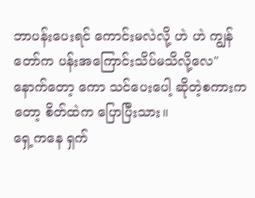ဘာပန်းပေးရင် ကောင်းမလဲလို့ ဟဲ ဟဲ ကျွန်တော်က ပန်းအကြောင်းသိပ်မသိလို့လေ"
နောက်တော့ ကော သင်ပေးပေါ့ ဆိုတဲ့စကားကတော့ စိတ်ထဲက ပြောပြီးသား။
ရှေ့ကနေ ရှက်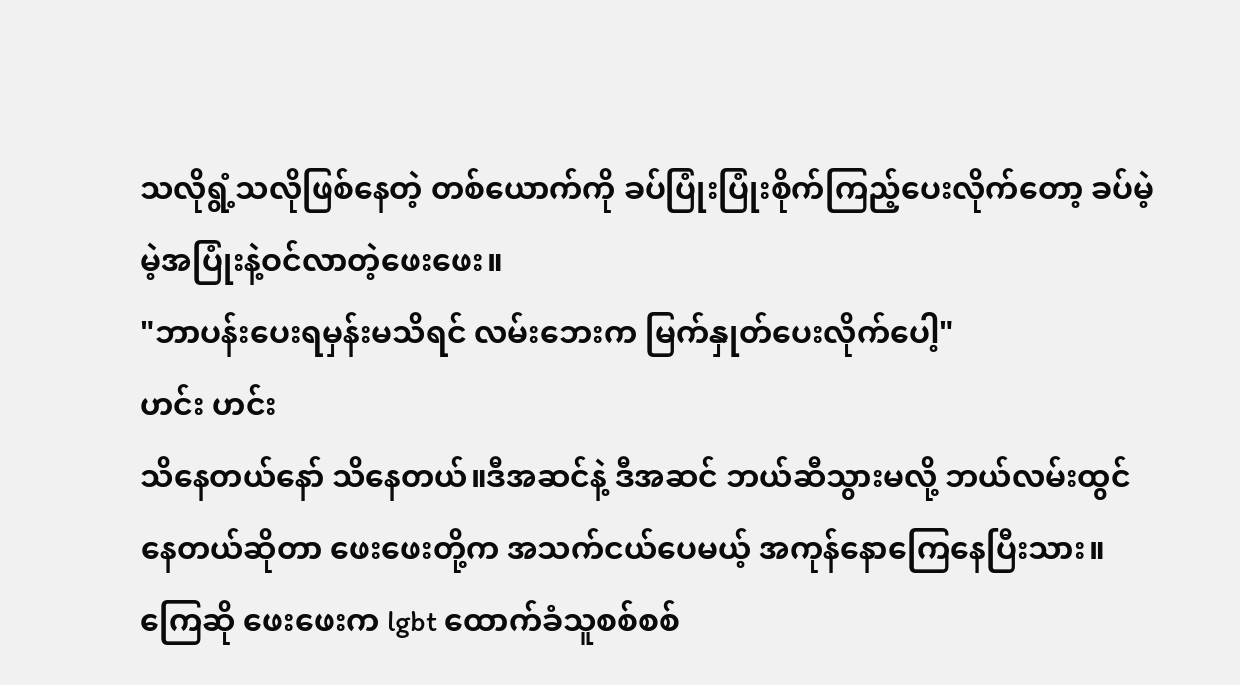သလိုရွံ့သလိုဖြစ်နေတဲ့ တစ်ယောက်ကို ခပ်ပြုံးပြုံးစိုက်ကြည့်ပေးလိုက်တော့ ခပ်မဲ့မဲ့အပြုံးနဲ့ဝင်လာတဲ့ဖေးဖေး။
"ဘာပန်းပေးရမှန်းမသိရင် လမ်းဘေးက မြက်နှုတ်ပေးလိုက်ပေါ့"
ဟင်း ဟင်း
သိနေတယ်နော် သိနေတယ်။ဒီအဆင်နဲ့ ဒီအဆင် ဘယ်ဆီသွားမလို့ ဘယ်လမ်းထွင်နေတယ်ဆိုတာ ဖေးဖေးတို့က အသက်ငယ်ပေမယ့် အကုန်နောကြေနေပြီးသား။ကြေဆို ဖေးဖေးက lgbt ထောက်ခံသူစစ်စစ်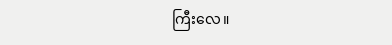ကြီးလေ။